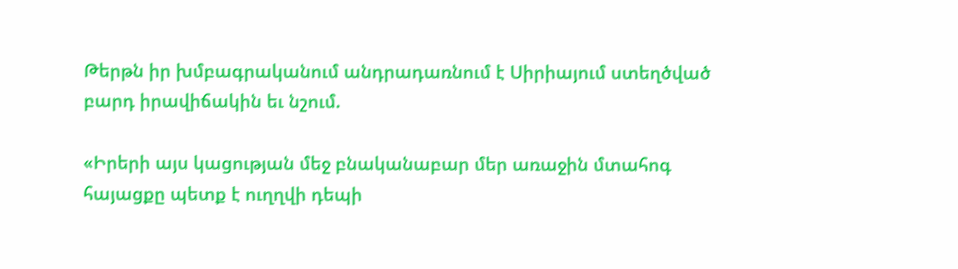Թերթն իր խմբագրականում անդրադառնում է Սիրիայում ստեղծված բարդ իրավիճակին եւ նշում.

«Իրերի այս կացության մեջ բնականաբար մեր առաջին մտահոգ հայացքը պետք է ուղղվի դեպի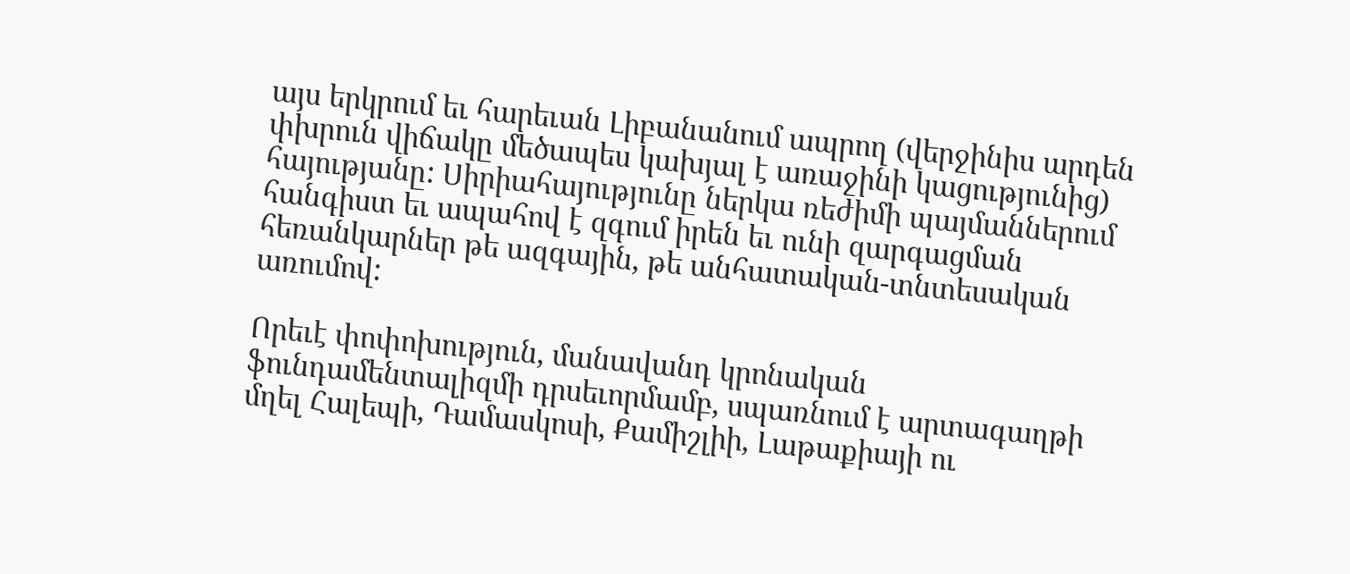այս երկրում եւ հարեւան Լիբանանում ապրող (վերջինիս արդեն փխրուն վիճակը մեծապես կախյալ է առաջինի կացությունից) հայությանը: Սիրիահայությունը ներկա ռեժիմի պայմաններում հանգիստ եւ ապահով է զգում իրեն եւ ունի զարգացման հեռանկարներ թե ազգային, թե անհատական-տնտեսական առումով:

Որեւէ փոփոխություն, մանավանդ կրոնական ֆունդամենտալիզմի դրսեւորմամբ, սպառնում է արտագաղթի մղել Հալեպի, Դամասկոսի, Քամիշլիի, Լաթաքիայի ու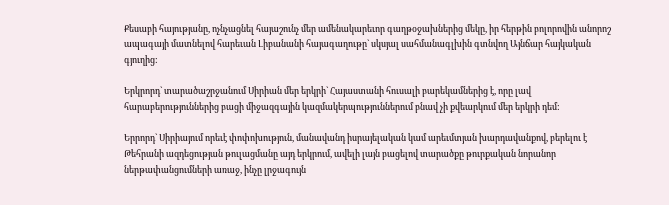Քեսաբի հայությանը, ոչնչացնել հայաշունչ մեր ամենակարեւոր գաղթօջախներից մեկը, իր հերթին բոլորովին անորոշ ապագայի մատնելով հարեւան Լիբանանի հայագաղութը` սկսյալ սահմանագլխին գտնվող Այնճար հայկական գյուղից:

Երկրորդ` տարածաշրջանում Սիրիան մեր երկրի` Հայաստանի հուսալի բարեկամներից է, որը լավ հարաբերություններից բացի միջազգային կազմակերպություններում բնավ չի քվեարկում մեր երկրի դեմ:

Երրորդ` Սիրիայում որեւէ փոփոխություն, մանավանդ իսրայելական կամ արեւմտյան խարդավանքով, բերելու է Թեհրանի ազդեցության թուլացմանը այդ երկրում, ավելի լայն բացելով տարածքը թուրքական նորանոր ներթափանցումների առաջ, ինչը լրջագույն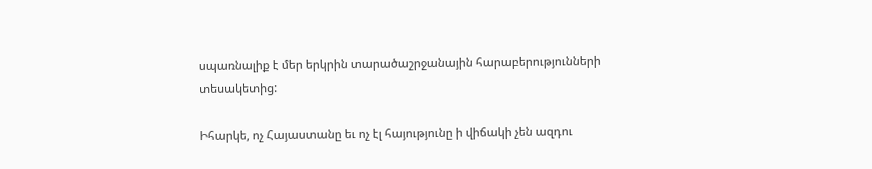սպառնալիք է մեր երկրին տարածաշրջանային հարաբերությունների տեսակետից:

Իհարկե, ոչ Հայաստանը եւ ոչ էլ հայությունը ի վիճակի չեն ազդու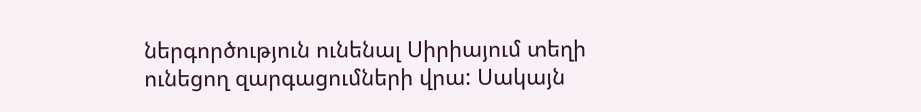ներգործություն ունենալ Սիրիայում տեղի ունեցող զարգացումների վրա: Սակայն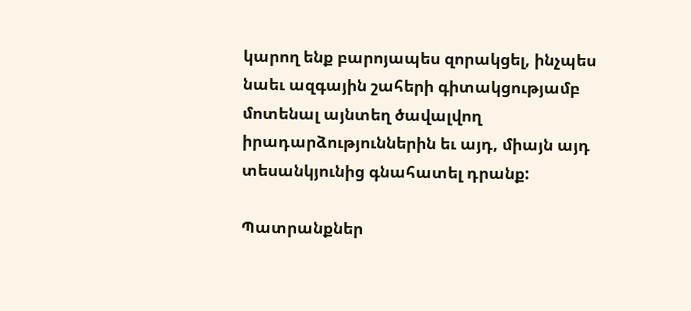կարող ենք բարոյապես զորակցել, ինչպես նաեւ ազգային շահերի գիտակցությամբ մոտենալ այնտեղ ծավալվող իրադարձություններին եւ այդ, միայն այդ տեսանկյունից գնահատել դրանք:

Պատրանքներ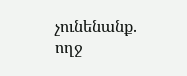չունենանք. ողջ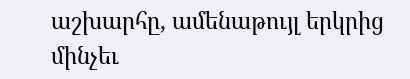աշխարհը, ամենաթույլ երկրից մինչեւ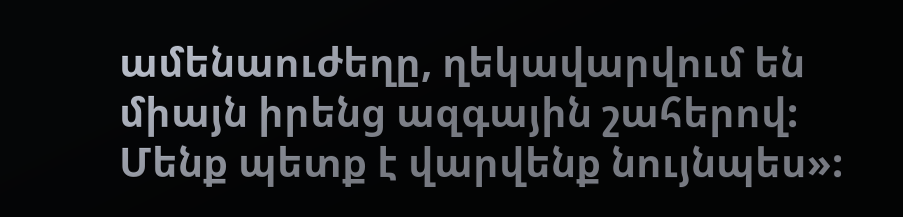ամենաուժեղը, ղեկավարվում են միայն իրենց ազգային շահերով: Մենք պետք է վարվենք նույնպես»: